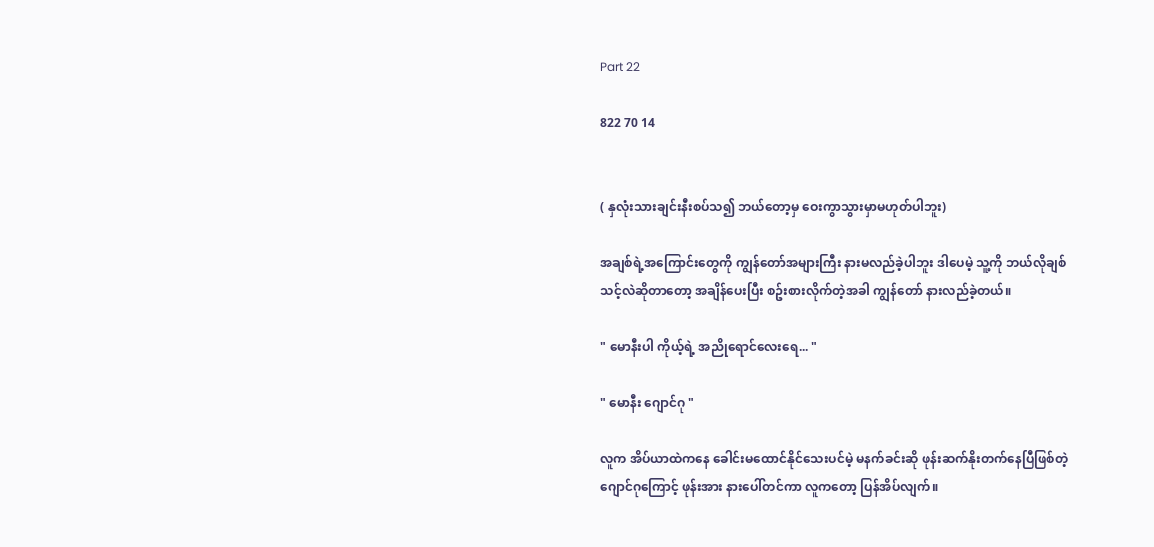Part 22

822 70 14


( နှလုံးသားချင်းနီးစပ်သ၍ ဘယ်တော့မှ ဝေးကွာသွားမှာမဟုတ်ပါဘူး)

အချစ်ရဲ့အကြောင်းတွေကို ကျွန်တော်အများကြီး နားမလည်ခဲ့ပါဘူး ဒါပေမဲ့ သူ့ကို ဘယ်လိုချစ်သင့်လဲဆိုတာတော့ အချိန်ပေးပြီး စဥ်းစားလိုက်တဲ့အခါ ကျွန်တော် နားလည်ခဲ့တယ်။

" မောနီးပါ ကိုယ့်ရဲ့ အညိုရောင်လေးရေ... "

" မောနီး ဂျောင်ဂု "

လူက အိပ်ယာထဲကနေ ခေါင်းမထောင်နိုင်သေးပင်မဲ့ မနက်ခင်းဆို ဖုန်းဆက်နိုးတက်နေပြီဖြစ်တဲ့ ဂျောင်ဂုကြောင့် ဖုန်းအား နားပေါ်တင်ကာ လူကတော့ ပြန်အိပ်လျက်။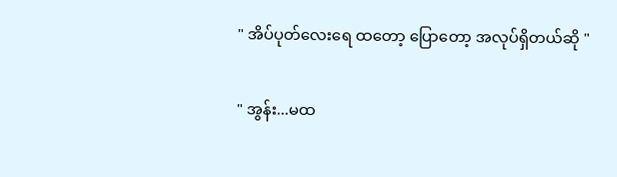" အိပ်ပုတ်လေးရေ ထတော့ ပြောတော့ အလုပ်ရှိတယ်ဆို "

" အွန်း...မထ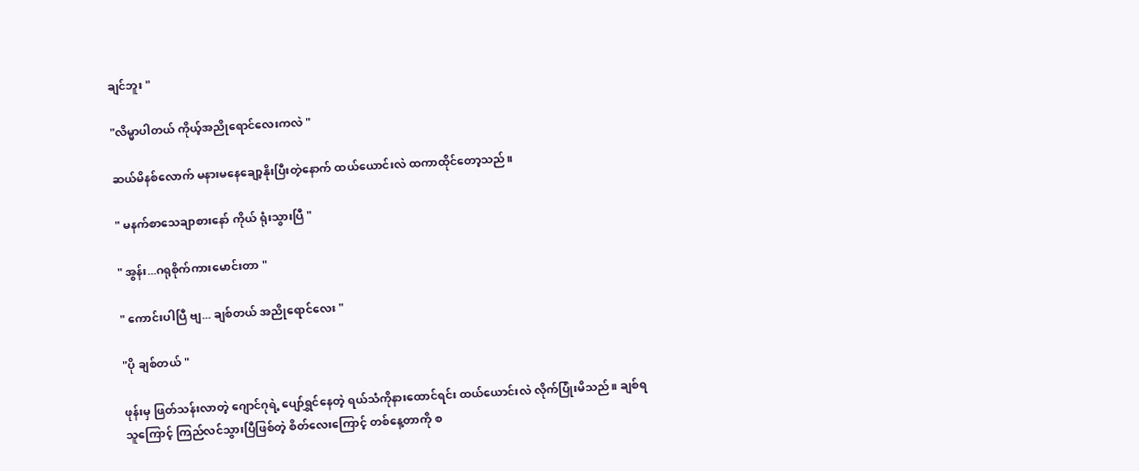ချင်ဘူး "

"လိမ္မာပါတယ် ကိုယ့်အညိုရောင်လေးကလဲ "

ဆယ်မိနစ်လောက် မနားမနေချော့နိုးပြီးတဲ့နောက် ထယ်ယောင်းလဲ ထကာထိုင်တော့သည်။

" မနက်စာသေချာစားနော် ကိုယ် ရုံးသွားပြီ "

" အွန်း...ဂရုစိုက်ကားမောင်းတာ "

" ကောင်းပါပြီ ဗျ... ချစ်တယ် အညိုရောင်လေး "

"ပို ချစ်တယ် "

ဖုန်းမှ ဖြတ်သန်းလာတဲ့ ဂျောင်ဂုရဲ့ ပျော်ရွှင်နေတဲ့ ရယ်သံကိုနားထောင်ရင်း ထယ်ယောင်းလဲ လိုက်ပြုံးမိသည်။ ချစ်ရသူကြောင့် ကြည်လင်သွားပြီဖြစ်တဲ့ စိတ်လေးကြောင့် တစ်နေ့တာကို စ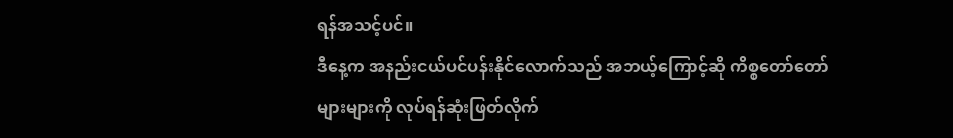ရန်အသင့်ပင်။
ဒီနေ့က အနည်းငယ်ပင်ပန်းနိုင်လောက်သည် အဘယ့်ကြောင့်ဆို ကိစ္စတော်တော်များများကို လုပ်ရန်ဆုံးဖြတ်လိုက်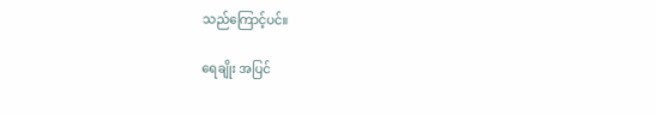သည်ကြောင့်ပင်။

ရေချိုး အပြင်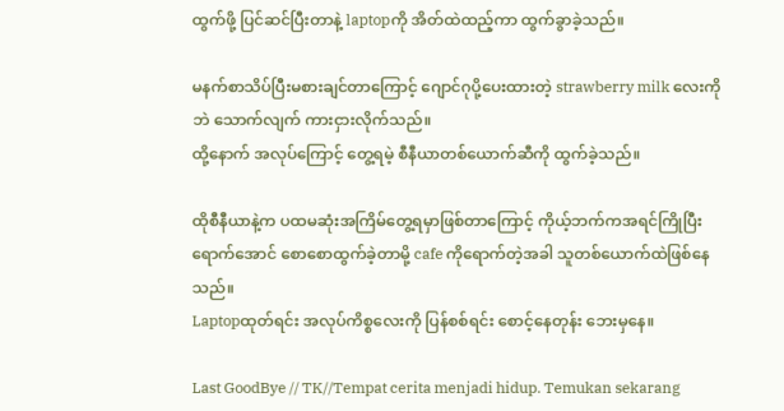ထွက်ဖို့ ပြင်ဆင်ပြီးတာနဲ့ laptopကို အိတ်ထဲထည့်ကာ ထွက်ခွာခဲ့သည်။

မနက်စာသိပ်ပြီးမစားချင်တာကြောင့် ဂျောင်ဂုပို့ပေးထားတဲ့ strawberry milk လေးကိုဘဲ သောက်လျက် ကားငှားလိုက်သည်။
ထို့နောက် အလုပ်ကြောင့် တွေ့ရမဲ့ စီနီယာတစ်ယောက်ဆီကို ထွက်ခဲ့သည်။

ထိုစီနီယာနဲ့က ပထမဆုံးအကြိမ်တွေ့ရမှာဖြစ်တာကြောင့် ကိုယ့်ဘက်ကအရင်ကြိုပြီးရောက်အောင် စောစောထွက်ခဲ့တာမို့ cafe ကိုရောက်တဲ့အခါ သူတစ်ယောက်ထဲဖြစ်နေသည်။
Laptopထုတ်ရင်း အလုပ်ကိစ္စလေးကို ပြန်စစ်ရင်း စောင့်နေတုန်း ဘေးမှနေ။

Last GoodBye // TK//Tempat cerita menjadi hidup. Temukan sekarang